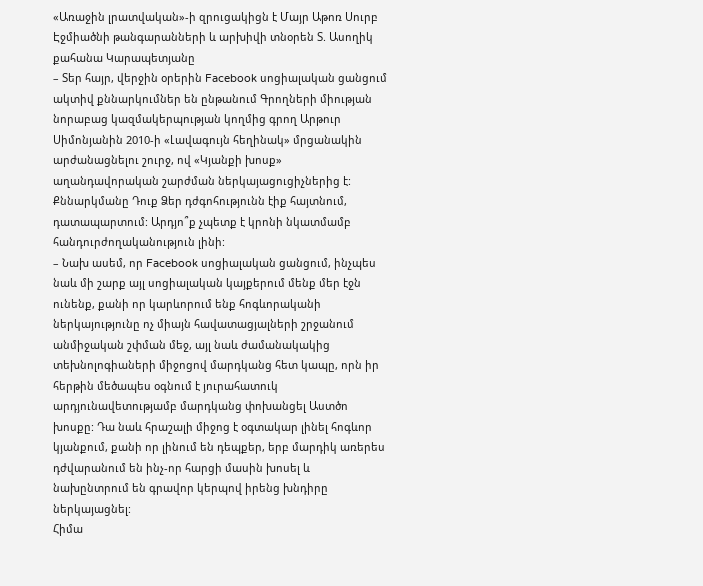«Առաջին լրատվական»-ի զրուցակիցն է Մայր Աթոռ Սուրբ Էջմիածնի թանգարանների և արխիվի տնօրեն Տ. Ասողիկ քահանա Կարապետյանը
– Տեր հայր, վերջին օրերին Facebook սոցիալական ցանցում ակտիվ քննարկումներ են ընթանում Գրողների միության նորաբաց կազմակերպության կողմից գրող Արթուր Սիմոնյանին 2010-ի «Լավագույն հեղինակ» մրցանակին արժանացնելու շուրջ, ով «Կյանքի խոսք» աղանդավորական շարժման ներկայացուցիչներից է: Քննարկմանը Դուք Ձեր դժգոհությունն էիք հայտնում, դատապարտում: Արդյո՞ք չպետք է կրոնի նկատմամբ հանդուրժողականություն լինի:
– Նախ ասեմ, որ Facebook սոցիալական ցանցում, ինչպես նաև մի շարք այլ սոցիալական կայքերում մենք մեր էջն ունենք, քանի որ կարևորում ենք հոգևորականի ներկայությունը ոչ միայն հավատացյալների շրջանում անմիջական շփման մեջ, այլ նաև ժամանակակից տեխնոլոգիաների միջոցով մարդկանց հետ կապը, որն իր հերթին մեծապես օգնում է յուրահատուկ արդյունավետությամբ մարդկանց փոխանցել Աստծո խոսքը: Դա նաև հրաշալի միջոց է օգտակար լինել հոգևոր կյանքում, քանի որ լինում են դեպքեր, երբ մարդիկ առերես դժվարանում են ինչ-որ հարցի մասին խոսել և նախընտրում են գրավոր կերպով իրենց խնդիրը ներկայացնել:
Հիմա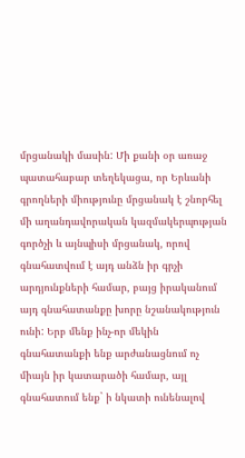մրցանակի մասին: Մի քանի օր առաջ պատահաբար տեղեկացա, որ Երևանի գրողների միությունը մրցանակ է շնորհել մի աղանդավորական կազմակերպության գործչի և այնպիսի մրցանակ, որով գնահատվում է այդ անձն իր գրչի արդյունքների համար, բայց իրականում այդ գնահատանքը խորը նշանակություն ունի: Երբ մենք ինչ-որ մեկին գնահատանքի ենք արժանացնում ոչ միայն իր կատարածի համար, այլ գնահատում ենք` ի նկատի ունենալով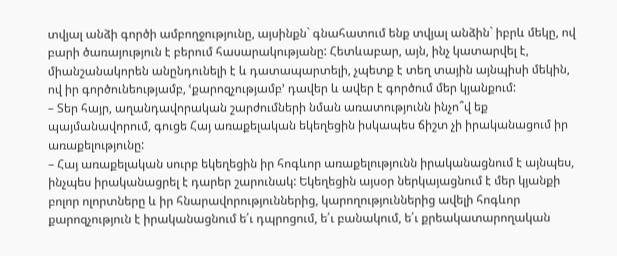տվյալ անձի գործի ամբողջությունը, այսինքն` գնահատում ենք տվյալ անձին` իբրև մեկը, ով բարի ծառայություն է բերում հասարակությանը: Հետևաբար, այն, ինչ կատարվել է, միանշանակորեն անընդունելի է և դատապարտելի, չպետք է տեղ տային այնպիսի մեկին, ով իր գործունեությամբ, ՙքարոզչությամբ՚ դավեր և ավեր է գործում մեր կյանքում:
– Տեր հայր, աղանդավորական շարժումների նման առատությունն ինչո՞վ եք պայմանավորում, գուցե Հայ առաքելական եկեղեցին իսկապես ճիշտ չի իրականացում իր առաքելությունը:
– Հայ առաքելական սուրբ եկեղեցին իր հոգևոր առաքելությունն իրականացնում է այնպես, ինչպես իրականացրել է դարեր շարունակ: Եկեղեցին այսօր ներկայացնում է մեր կյանքի բոլոր ոլորտները և իր հնարավորություններից, կարողություններից ավելի հոգևոր քարոզչություն է իրականացնում ե՛ւ դպրոցում, ե՛ւ բանակում, ե՛ւ քրեակատարողական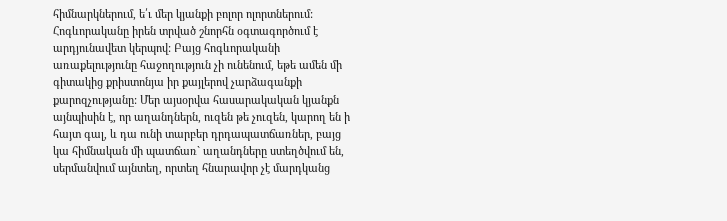հիմնարկներում, ե՛ւ մեր կյանքի բոլոր ոլորտներում: Հոգևորականը իրեն տրված շնորհն օգտագործում է արդյունավետ կերպով: Բայց հոգևորականի առաքելությունը հաջողություն չի ունենում, եթե ամեն մի գիտակից քրիստոնյա իր քայլերով չարձագանքի քարոզչությանը: Մեր այսօրվա հասարակական կյանքն այնպիսին է, որ աղանդներն, ուզեն թե չուզեն, կարող են ի հայտ գալ, և դա ունի տարբեր դրդապատճառներ, բայց կա հիմնական մի պատճառ` աղանդները ստեղծվում են, սերմանվում այնտեղ, որտեղ հնարավոր չէ մարդկանց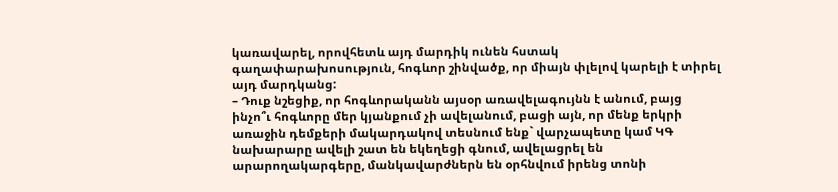կառավարել, որովհետև այդ մարդիկ ունեն հստակ գաղափարախոսություն, հոգևոր շինվածք, որ միայն փլելով կարելի է տիրել այդ մարդկանց:
– Դուք նշեցիք, որ հոգևորականն այսօր առավելագույնն է անում, բայց ինչո՞ւ հոգևորը մեր կյանքում չի ավելանում, բացի այն, որ մենք երկրի առաջին դեմքերի մակարդակով տեսնում ենք` վարչապետը կամ ԿԳ նախարարը ավելի շատ են եկեղեցի գնում, ավելացրել են արարողակարգերը, մանկավարժներն են օրհնվում իրենց տոնի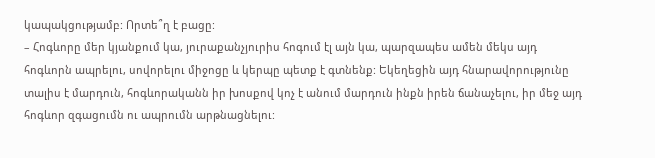կապակցությամբ: Որտե՞ղ է բացը:
– Հոգևորը մեր կյանքում կա, յուրաքանչյուրիս հոգում էլ այն կա, պարզապես ամեն մեկս այդ հոգևորն ապրելու, սովորելու միջոցը և կերպը պետք է գտնենք: Եկեղեցին այդ հնարավորությունը տալիս է մարդուն, հոգևորականն իր խոսքով կոչ է անում մարդուն ինքն իրեն ճանաչելու, իր մեջ այդ հոգևոր զգացումն ու ապրումն արթնացնելու: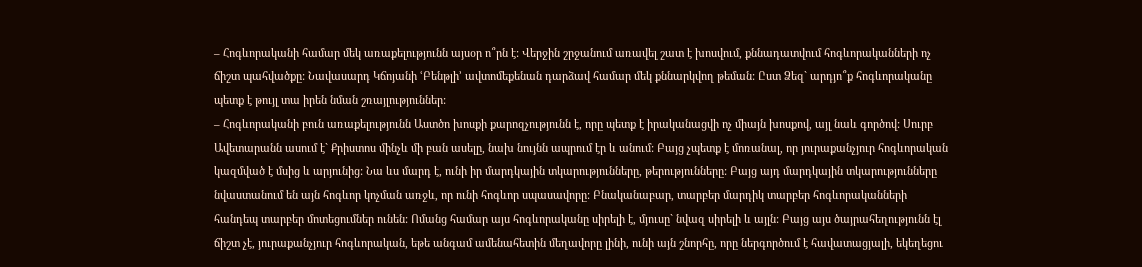– Հոգևորականի համար մեկ առաքելությունն այսօր ո՞րն է: Վերջին շրջանում առավել շատ է խոսվում, քննադատվում հոգևորականների ոչ ճիշտ պահվածքը: Նավասարդ Կճոյանի ՙԲենթլի՚ ավտոմեքենան դարձավ համար մեկ քննարկվող թեման: Ըստ Ձեզ` արդյո՞ք հոգևորականը պետք է թույլ տա իրեն նման շռայլություններ:
– Հոգևորականի բուն առաքելությունն Աստծո խոսքի քարոզչությունն է, որը պետք է իրականացվի ոչ միայն խոսքով, այլ նաև գործով: Սուրբ Ավետարանն ասում է` Քրիստոս մինչև մի բան ասելը, նախ նույնն ապրում էր և անում: Բայց չպետք է մոռանալ, որ յուրաքանչյուր հոգևորական կազմված է մսից և արյունից: Նա ևս մարդ է, ունի իր մարդկային տկարությունները, թերությունները: Բայց այդ մարդկային տկարությունները նվաստանում են այն հոգևոր կոչման առջև, որ ունի հոգևոր սպասավորը: Բնականաբար, տարբեր մարդիկ տարբեր հոգևորականների հանդեպ տարբեր մոտեցումներ ունեն: Ոմանց համար այս հոգևորականը սիրելի է, մյուսը` նվազ սիրելի և այլն: Բայց այս ծայրահեղությունն էլ ճիշտ չէ, յուրաքանչյուր հոգևորական, եթե անգամ ամենահետին մեղավորը լինի, ունի այն շնորհը, որը ներգործում է հավատացյալի, եկեղեցու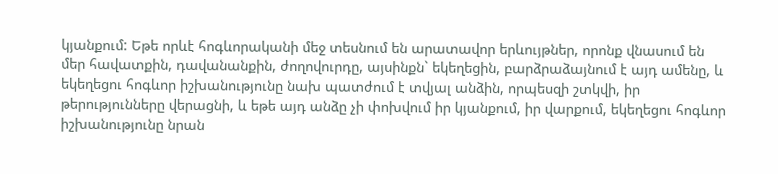կյանքում: Եթե որևէ հոգևորականի մեջ տեսնում են արատավոր երևույթներ, որոնք վնասում են մեր հավատքին, դավանանքին, ժողովուրդը, այսինքն` եկեղեցին, բարձրաձայնում է այդ ամենը, և եկեղեցու հոգևոր իշխանությունը նախ պատժում է տվյալ անձին, որպեսզի շտկվի, իր թերությունները վերացնի, և եթե այդ անձը չի փոխվում իր կյանքում, իր վարքում, եկեղեցու հոգևոր իշխանությունը նրան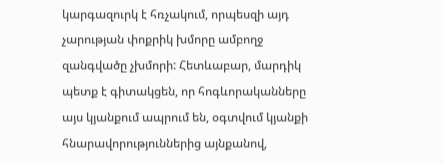կարգազուրկ է հռչակում, որպեսզի այդ չարության փոքրիկ խմորը ամբողջ զանգվածը չխմորի: Հետևաբար, մարդիկ պետք է գիտակցեն, որ հոգևորականները այս կյանքում ապրում են, օգտվում կյանքի հնարավորություններից այնքանով,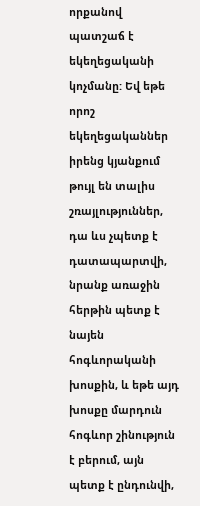որքանով պատշաճ է եկեղեցականի կոչմանը: Եվ եթե որոշ եկեղեցականներ իրենց կյանքում թույլ են տալիս շռայլություններ, դա ևս չպետք է դատապարտվի, նրանք առաջին հերթին պետք է նայեն հոգևորականի խոսքին, և եթե այդ խոսքը մարդուն հոգևոր շինություն է բերում, այն պետք է ընդունվի,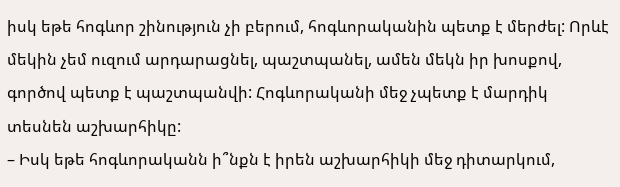իսկ եթե հոգևոր շինություն չի բերում, հոգևորականին պետք է մերժել: Որևէ մեկին չեմ ուզում արդարացնել, պաշտպանել, ամեն մեկն իր խոսքով, գործով պետք է պաշտպանվի: Հոգևորականի մեջ չպետք է մարդիկ տեսնեն աշխարհիկը:
– Իսկ եթե հոգևորականն ի՞նքն է իրեն աշխարհիկի մեջ դիտարկում,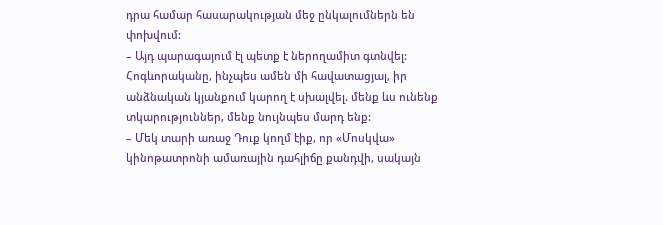դրա համար հասարակության մեջ ընկալումներն են փոխվում:
– Այդ պարագայում էլ պետք է ներողամիտ գտնվել: Հոգևորականը, ինչպես ամեն մի հավատացյալ, իր անձնական կյանքում կարող է սխալվել. մենք ևս ունենք տկարություններ, մենք նույնպես մարդ ենք:
– Մեկ տարի առաջ Դուք կողմ էիք, որ «Մոսկվա» կինոթատրոնի ամառային դահլիճը քանդվի, սակայն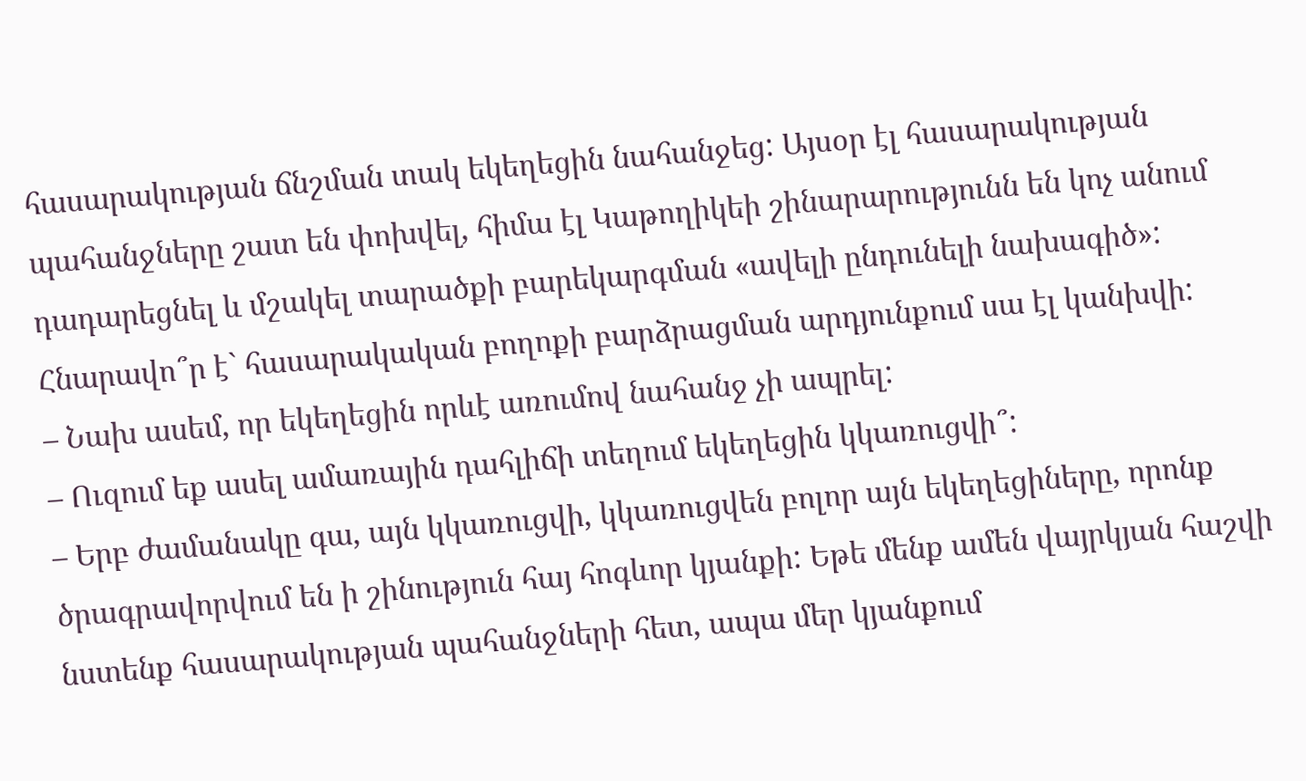հասարակության ճնշման տակ եկեղեցին նահանջեց: Այսօր էլ հասարակության պահանջները շատ են փոխվել, հիմա էլ Կաթողիկեի շինարարությունն են կոչ անում դադարեցնել և մշակել տարածքի բարեկարգման «ավելի ընդունելի նախագիծ»: Հնարավո՞ր է` հասարակական բողոքի բարձրացման արդյունքում սա էլ կանխվի:
– Նախ ասեմ, որ եկեղեցին որևէ առումով նահանջ չի ապրել:
– Ուզում եք ասել ամառային դահլիճի տեղում եկեղեցին կկառուցվի՞:
– Երբ ժամանակը գա, այն կկառուցվի, կկառուցվեն բոլոր այն եկեղեցիները, որոնք ծրագրավորվում են ի շինություն հայ հոգևոր կյանքի: Եթե մենք ամեն վայրկյան հաշվի նստենք հասարակության պահանջների հետ, ապա մեր կյանքում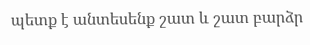պետք է անտեսենք շատ և շատ բարձր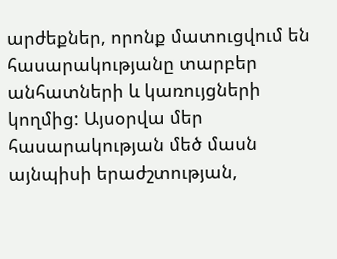արժեքներ, որոնք մատուցվում են հասարակությանը տարբեր անհատների և կառույցների կողմից: Այսօրվա մեր հասարակության մեծ մասն այնպիսի երաժշտության,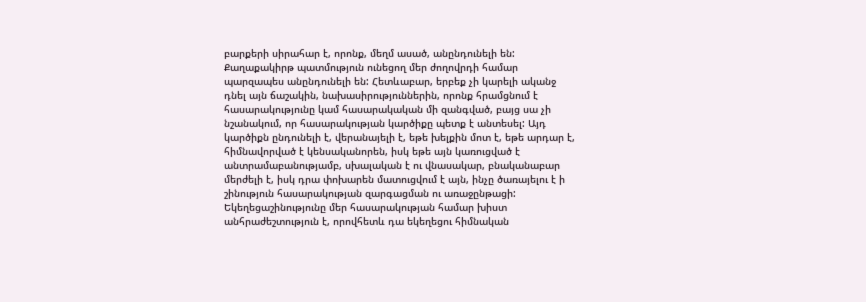բարքերի սիրահար է, որոնք, մեղմ ասած, անընդունելի են: Քաղաքակիրթ պատմություն ունեցող մեր ժողովրդի համար պարզապես անընդունելի են: Հետևաբար, երբեք չի կարելի ականջ դնել այն ճաշակին, նախասիրություններին, որոնք հրամցնում է հասարակությունը կամ հասարակական մի զանգված, բայց սա չի նշանակում, որ հասարակության կարծիքը պետք է անտեսել: Այդ կարծիքն ընդունելի է, վերանայելի է, եթե խելքին մոտ է, եթե արդար է, հիմնավորված է կենսականորեն, իսկ եթե այն կառուցված է անտրամաբանությամբ, սխալական է ու վնասակար, բնականաբար մերժելի է, իսկ դրա փոխարեն մատուցվում է այն, ինչը ծառայելու է ի շինություն հասարակության զարգացման ու առաջընթացի: Եկեղեցաշինությունը մեր հասարակության համար խիստ անհրաժեշտություն է, որովհետև դա եկեղեցու հիմնական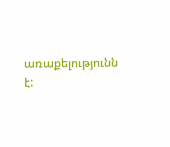առաքելությունն է: